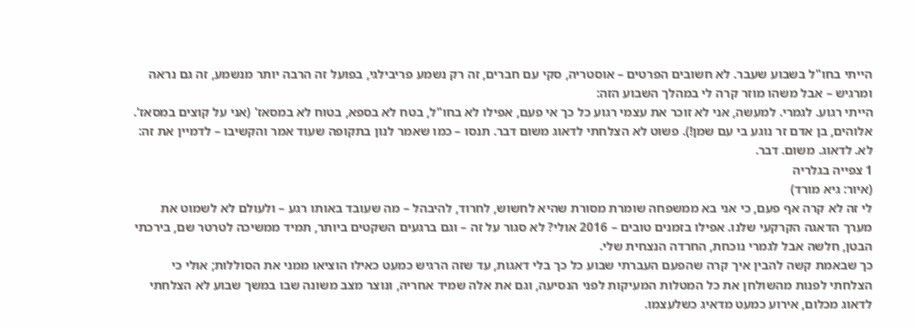הייתי בחו"ל בשבוע שעבר. לא חשובים הפרטים – אוסטריה, סקי עם חברים, זה רק נשמע פריבילגי, בפועל זה הרבה יותר מנשמע, זה גם נראה ומרגיש – אבל משהו מוזר קרה לי במהלך השבוע הזה:
הייתי רגוע. לגמרי. למעשה, אני לא זוכר את עצמי רגוע כל כך אי פעם, אפילו לא בחו"ל, בטח לא בספא, בטוח לא במסאז' (אני על קוצים במסאז'. אלוהים, בן אדם זר נוגע בי עם שמן!). פשוט לא הצלחתי לדאוג משום דבר. תנסו – כמו שאמר לנון בתקופה שעוד אמר והקשיבו – לדמיין את זה:
לא. לדאוג. משום. דבר.
1 צפייה בגלריה
(איור: גיא מורד)
לי זה לא קרה אף פעם, כי אני בא ממשפחה שומרת מסורת שהיא לחשוש, לחרוד, להיבהל – מה שעובד באותו רגע – ולעולם לא לשמוט את מערך הדאגה הקרקעי שלנו. אפילו בזמנים טובים – 2016 אולי? לא סגור על זה – וגם ברגעים השקטים ביותר, תמיד ממשיכה לטרטר שם, בירכתי הבטן, חלשה אבל לגמרי נוכחת, החרדה הנצחית שלי.
כך שבאמת קשה להבין איך קרה שהפעם העברתי שבוע כל כך בלי דאגות, עד שזה הרגיש כמעט כאילו הוציאו ממני את הסוללות; אולי כי הצלחתי לפנות מהשולחן את כל המטלות המעיקות לפני הנסיעה, וגם את אלה שמיד אחריה, ונוצר מצב משונה שבו במשך שבוע לא הצלחתי לדאוג מכלום, אירוע כמעט מדאיג כשלעצמו.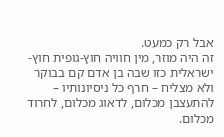אבל רק כמעט.
זה היה מוזר, מין חוויה חוץ-גופית חוץ-ישראלית כזו שבה בן אדם קם בבוקר ולא מצליח – חרף כל ניסיונותיו – להתעצבן מכלום, לדאוג מכלום, לחרוד מכלום.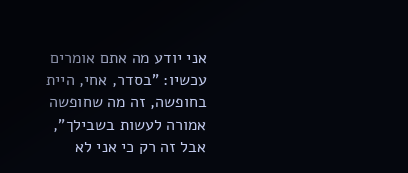אני יודע מה אתם אומרים עכשיו: "בסדר, אחי, היית בחופשה, זה מה שחופשה אמורה לעשות בשבילך", אבל זה רק כי אני לא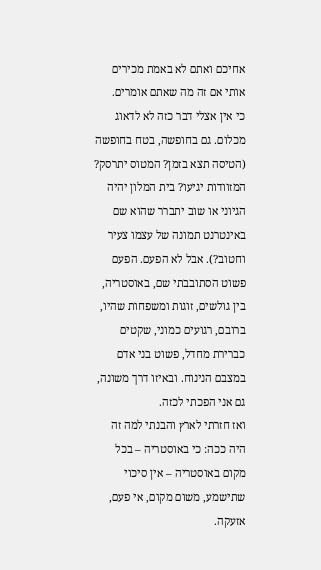אחיכם ואתם לא באמת מכירים אותי אם זה מה שאתם אומרים.
כי אין אצלי דבר כזה לא לדאוג מכלום. גם בחופשה, בטח בחופשה (הטיסה תצא בזמן? המטוס יתרסק? המזוודות יגיעו? בית המלון יהיה הגיוני או שוב יתברר שהוא שם באינטרנט תמונה של עצמו צעיר וחטוב?). אבל לא הפעם. הפעם פשוט הסתובבתי שם, באוסטריה, בין גולשים, זוגות ומשפחות שהיו, ברובם, רגועים כמוני, שקטים כברירת מחדל, פשוט בני אדם במצבם הנינוח. ובאיזו דרך משונה, גם אני הפכתי לכזה.
ואז חזרתי לארץ והבנתי למה זה היה ככה: כי באוסטריה – בכל מקום באוסטריה – אין סיכוי שתישמע, משום מקום, אי פעם, אזעקה.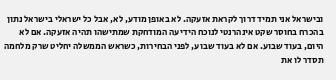ובישראל אני תמיד דרוך לקראת אזעקה. לא באופן מודע, לא, אבל כל ישראלי בישראל נתון בהכרח בחוסר שקט אינהרנטי לנוכח הידיעה המודחקת שמתישהו תהיה אזעקה. אם לא היום, בעוד שבוע. אם לא בעוד שבוע, לפני הבחירות, כשראש הממשלה יחליט שרק מלחמה תסדר לו את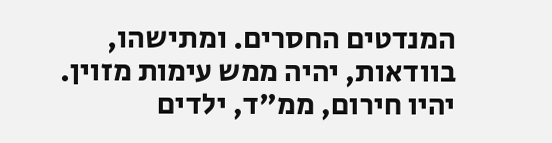המנדטים החסרים. ומתישהו, בוודאות, יהיה ממש עימות מזוין. יהיו חירום, ממ"ד, ילדים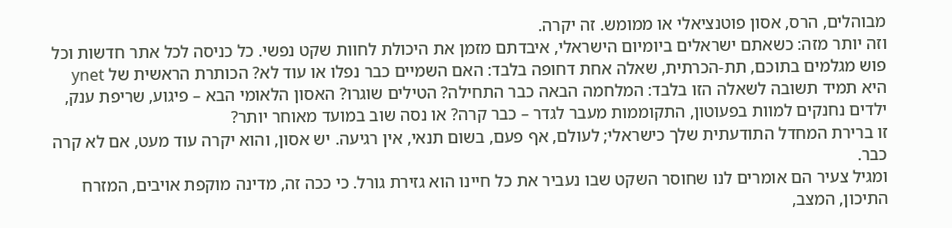מבוהלים, הרס, אסון פוטנציאלי או ממומש. זה יקרה.
וזה יותר מזה: כשאתם ישראלים ביומיום הישראלי, איבדתם מזמן את היכולת לחוות שקט נפשי. כל כניסה לכל אתר חדשות וכל פוש מגלמים בתוכם, תת-הכרתית, שאלה אחת דחופה בלבד: האם השמיים כבר נפלו או עוד לא? הכותרת הראשית של ynet היא תמיד תשובה לשאלה הזו בלבד: המלחמה הבאה כבר התחילה? הטילים שוגרו? האסון הלאומי הבא – פיגוע, שריפת ענק, ילדים נחנקים למוות בפעוטון, התקוממות מעבר לגדר – כבר קרה? או נסה שוב במועד מאוחר יותר?
זו ברירת המחדל התודעתית שלך כישראלי; לעולם, אף פעם, בשום תנאי, אין רגיעה. יש אסון, והוא יקרה עוד מעט, אם לא קרה כבר.
ומגיל צעיר הם אומרים לנו שחוסר השקט שבו נעביר את כל חיינו הוא גזירת גורל. כי ככה זה, מדינה מוקפת אויבים, המזרח התיכון, המצב,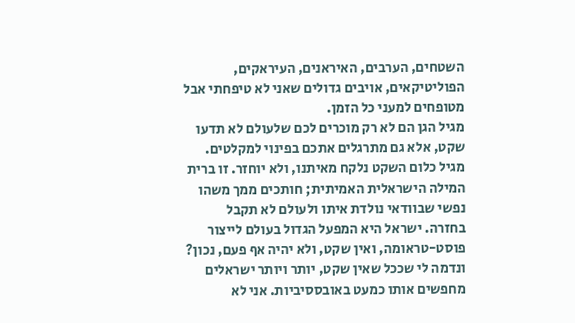השטחים, הערבים, האיראנים, העיראקים, הפוליטיקאים, אויבים גדולים שאני לא טיפחתי אבל מטופחים למעני כל הזמן.
מגיל הגן הם לא רק מוכרים לכם שלעולם לא תדעו שקט, אלא גם מתרגלים אתכם בפינוי למקלטים. מגיל כלום השקט נלקח מאיתנו, ולא יוחזר. זו ברית המילה הישראלית האמיתית; חותכים ממך משהו נפשי שבוודאי נולדת איתו ולעולם לא תקבל בחזרה. ישראל היא המפעל הגדול בעולם לייצור פוסט-טראומה, ואין שקט, ולא יהיה אף פעם, נכון?
ונדמה לי שככל שאין שקט, יותר ויותר ישראלים מחפשים אותו כמעט באובססיביות. אני לא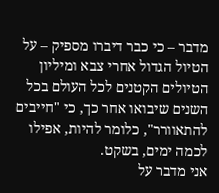מדבר – כי כבר דיברו מספיק – על הטיול הגדול אחרי צבא ומיליון הטיולים הקטנים לכל העולם בכל השנים שיבואו אחר כך, כי "חייבים להתאוורר", כלומר להיות, אפילו לכמה ימים, בשקט.
אני מדבר על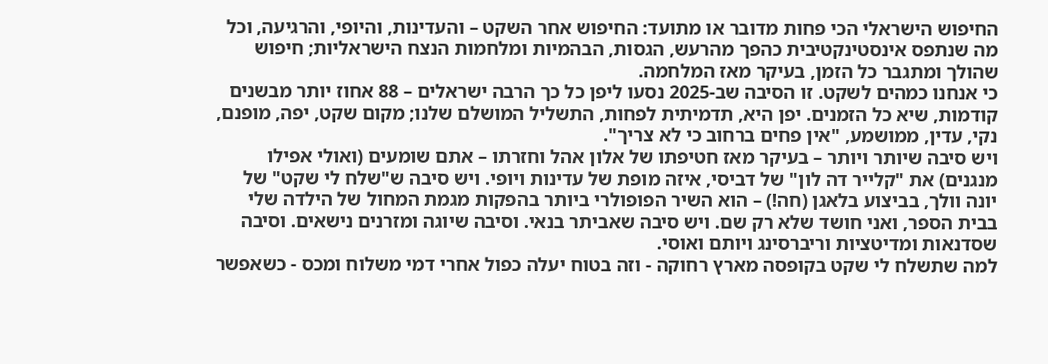החיפוש הישראלי הכי פחות מדובר או מתועד: החיפוש אחר השקט – והעדינות, והיופי, והרגיעה, וכל מה שנתפס אינסטינקטיבית כהפך מהרעש, הגסות, הבהמיות ומלחמות הנצח הישראליות; חיפוש שהולך ומתגבר כל הזמן, בעיקר מאז המלחמה.
כי אנחנו כמהים לשקט. זו הסיבה שב-2025 נסעו ליפן כל כך הרבה ישראלים – 88 אחוז יותר מבשנים קודמות, שיא כל הזמנים. יפן היא, תדמיתית לפחות, התשליל המושלם שלנו; מקום שקט, יפה, מופנם, נקי, עדין, ממושמע, "אין פחים ברחוב כי לא צריך".
ויש סיבה שיותר ויותר – בעיקר מאז חטיפתו של אלון אהל וחזרתו – אתם שומעים (ואולי אפילו מנגנים) את "קלייר דה לון" של דביסי, איזה מופת של עדינות ויופי. ויש סיבה ש"שלח לי שקט" של יונה וולך, בביצוע בלאגן (חה!) – הוא השיר הפופולרי ביותר בהפקות מגמת המחול של הילדה שלי בבית הספר, ואני חושד שלא רק שם. ויש סיבה שאביתר בנאי. וסיבה שיוגה ומזרנים נישאים. וסיבה שסדנאות ומדיטציות וריברסינג ויותם ואוסי.
למה שתשלח לי שקט בקופסה מארץ רחוקה - וזה בטוח יעלה כפול אחרי דמי משלוח ומכס - כשאפשר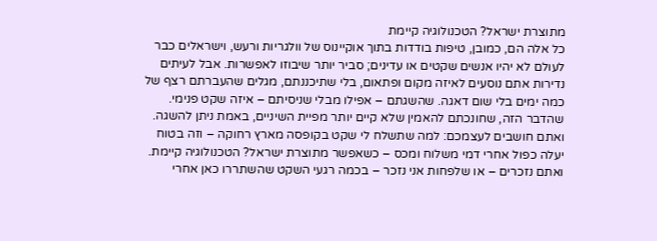מתוצרת ישראל? הטכנולוגיה קיימת
כל אלה הם, כמובן, טיפות בודדות בתוך אוקיינוס של וולגריות ורעש, וישראלים כבר לעולם לא יהיו אנשים שקטים או עדינים; סביר יותר שיבוזו לאפשרות. אבל לעיתים נדירות אתם נוסעים לאיזה מקום ופתאום, בלי שתיכננתם, מגלים שהעברתם רצף של כמה ימים בלי שום דאגה. שהשגתם – אפילו מבלי שניסיתם – איזה שקט פנימי. שהדבר הזה, שחונכתם להאמין שלא קיים יותר מפיית השיניים, באמת ניתן להשגה.
ואתם חושבים לעצמכם: למה שתשלח לי שקט בקופסה מארץ רחוקה – וזה בטוח יעלה כפול אחרי דמי משלוח ומכס – כשאפשר מתוצרת ישראל? הטכנולוגיה קיימת. ואתם נזכרים – או שלפחות אני נזכר – בכמה רגעי השקט שהשתררו כאן אחרי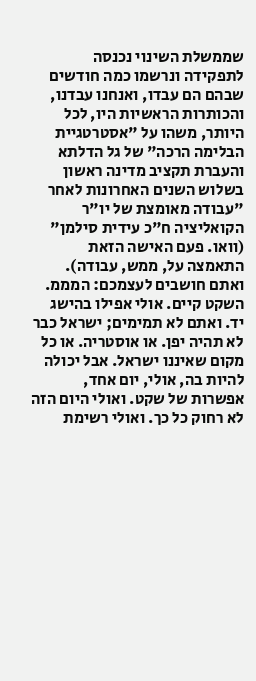שממשלת השינוי נכנסה לתפקידה ונרשמו כמה חודשים שבהם הם עבדו, ואנחנו עבדנו, והכותרות הראשיות היו, לכל היותר, משהו על "אסטרטגיית הבלימה הרכה" של גל הדלתא והעברת תקציב מדינה ראשון בשלוש השנים האחרונות לאחר "עבודה מאומצת של יו"ר הקואליציה ח"כ עידית סילמן" (וואו. פעם האישה הזאת התאמצה על, ממש, עבודה).
ואתם חושבים לעצמכם: המממ. השקט קיים. אולי אפילו בהישג יד. ואתם לא תמימים; ישראל כבר לא תהיה יפן. או אוסטריה. או כל מקום שאיננו ישראל. אבל יכולה להיות בה, אולי, יום אחד, אפשרות של שקט. ואולי היום הזה לא רחוק כל כך. ואולי רשימת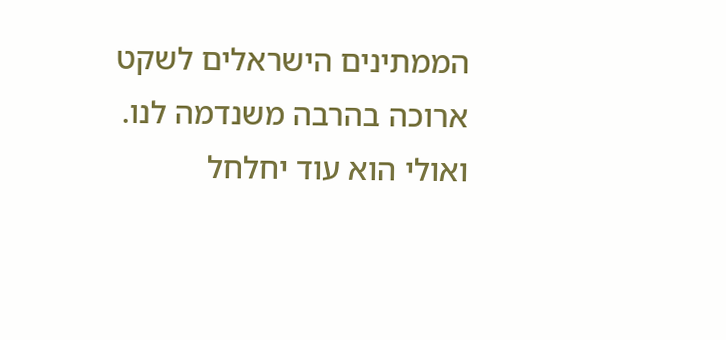הממתינים הישראלים לשקט ארוכה בהרבה משנדמה לנו. ואולי הוא עוד יחלחל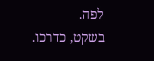לפה.
בשקט, כדרכו.